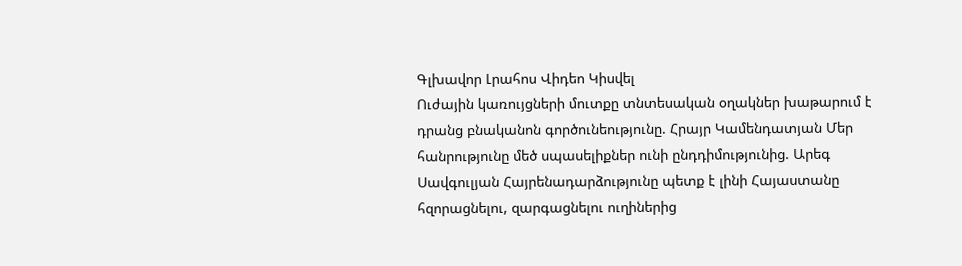Գլխավոր Լրահոս Վիդեո Կիսվել
Ուժային կառույցների մուտքը տնտեսական օղակներ խաթարում է դրանց բնականոն գործունեությունը. Հրայր Կամենդատյան Մեր հանրությունը մեծ սպասելիքներ ունի ընդդիմությունից. Արեգ Սավգուլյան Հայրենադարձությունը պետք է լինի Հայաստանը հզորացնելու, զարգացնելու ուղիներից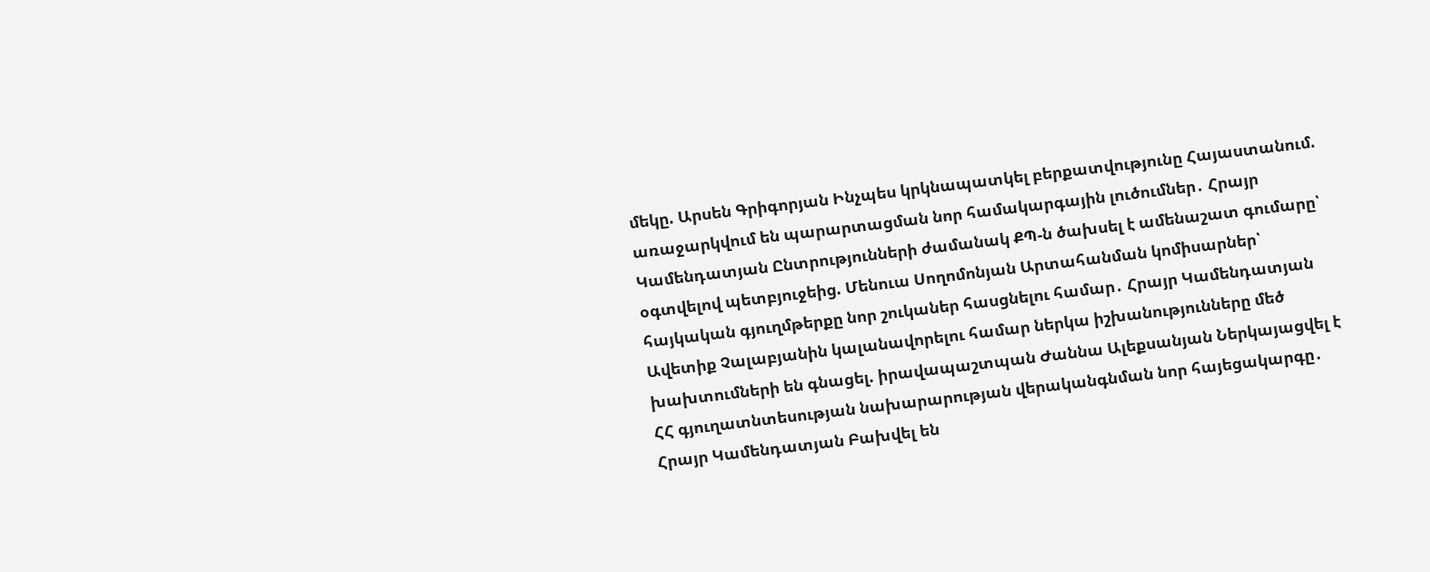մեկը. Արսեն Գրիգորյան Ինչպես կրկնապատկել բերքատվությունը Հայաստանում. առաջարկվում են պարարտացման նոր համակարգային լուծումներ․ Հրայր Կամենդատյան Ընտրությունների ժամանակ ՔՊ-ն ծախսել է ամենաշատ գումարը՝ օգտվելով պետբյուջեից. Մենուա Սողոմոնյան Արտահանման կոմիսարներ՝ հայկական գյուղմթերքը նոր շուկաներ հասցնելու համար․ Հրայր Կամենդատյան Ավետիք Չալաբյանին կալանավորելու համար ներկա իշխանությունները մեծ խախտումների են գնացել. իրավապաշտպան Ժաննա Ալեքսանյան Ներկայացվել է ՀՀ գյուղատնտեսության նախարարության վերականգնման նոր հայեցակարգը․ Հրայր Կամենդատյան Բախվել են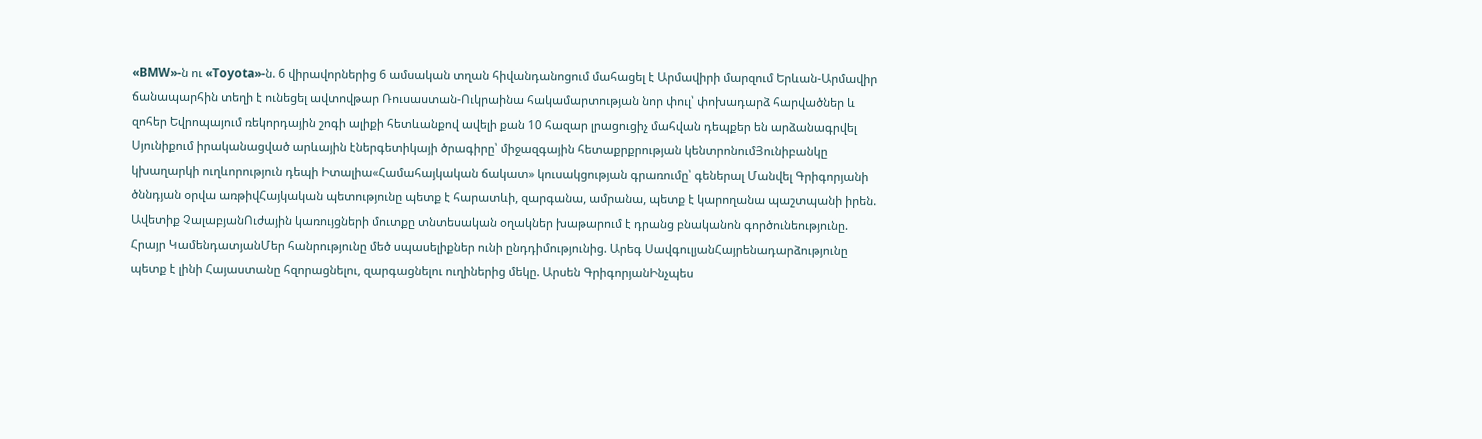«BMW»-ն ու «Toyota»-ն. 6 վիրավորներից 6 ամսական տղան հիվանդանոցում մահացել է Արմավիրի մարզում Երևան-Արմավիր ճանապարհին տեղի է ունեցել ավտովթար Ռուսաստան-Ուկրաինա հակամարտության նոր փուլ՝ փոխադարձ հարվածներ և զոհեր Եվրոպայում ռեկորդային շոգի ալիքի հետևանքով ավելի քան 10 հազար լրացուցիչ մահվան դեպքեր են արձանագրվել
Սյունիքում իրականացված արևային էներգետիկայի ծրագիրը՝ միջազգային հետաքրքրության կենտրոնումՅունիբանկը կխաղարկի ուղևորություն դեպի Իտալիա«Համահայկական ճակատ» կուսակցության գրառումը՝ գեներալ Մանվել Գրիգորյանի ծննդյան օրվա առթիվՀայկական պետությունը պետք է հարատևի, զարգանա, ամրանա, պետք է կարողանա պաշտպանի իրեն. Ավետիք ՉալաբյանՈւժային կառույցների մուտքը տնտեսական օղակներ խաթարում է դրանց բնականոն գործունեությունը. Հրայր ԿամենդատյանՄեր հանրությունը մեծ սպասելիքներ ունի ընդդիմությունից. Արեգ ՍավգուլյանՀայրենադարձությունը պետք է լինի Հայաստանը հզորացնելու, զարգացնելու ուղիներից մեկը. Արսեն ԳրիգորյանԻնչպես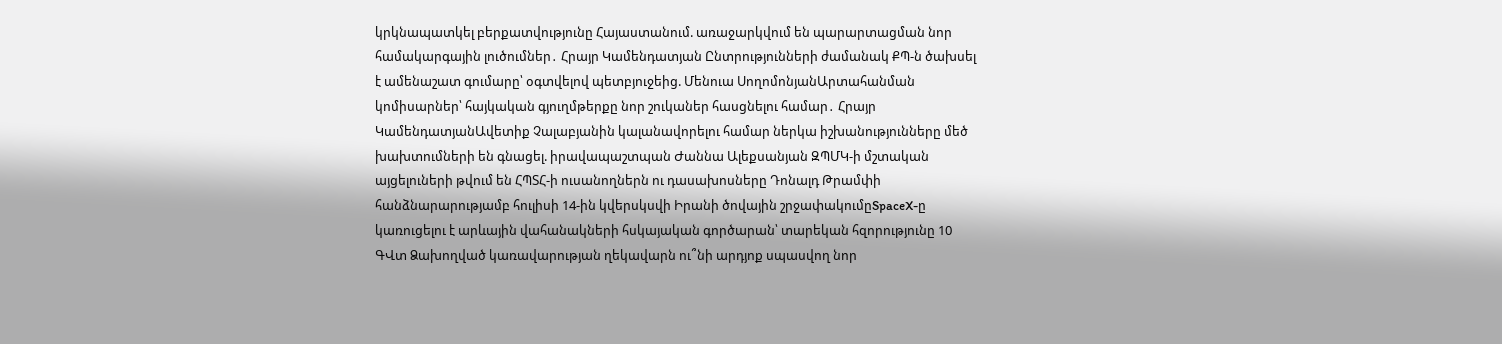կրկնապատկել բերքատվությունը Հայաստանում. առաջարկվում են պարարտացման նոր համակարգային լուծումներ․ Հրայր Կամենդատյան Ընտրությունների ժամանակ ՔՊ-ն ծախսել է ամենաշատ գումարը՝ օգտվելով պետբյուջեից. Մենուա ՍողոմոնյանԱրտահանման կոմիսարներ՝ հայկական գյուղմթերքը նոր շուկաներ հասցնելու համար․ Հրայր ԿամենդատյանԱվետիք Չալաբյանին կալանավորելու համար ներկա իշխանությունները մեծ խախտումների են գնացել. իրավապաշտպան Ժաննա Ալեքսանյան ԶՊՄԿ-ի մշտական այցելուների թվում են ՀՊՏՀ-ի ուսանողներն ու դասախոսները Դոնալդ Թրամփի հանձնարարությամբ հուլիսի 14-ին կվերսկսվի Իրանի ծովային շրջափակումըSpaceX-ը կառուցելու է արևային վահանակների հսկայական գործարան՝ տարեկան հզորությունը 10 ԳՎտ Ձախողված կառավարության ղեկավարն ու՞նի արդյոք սպասվող նոր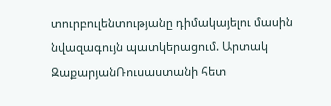տուրբուլենտությանը դիմակայելու մասին նվազագույն պատկերացում. Արտակ ԶաքարյանՌուսաստանի հետ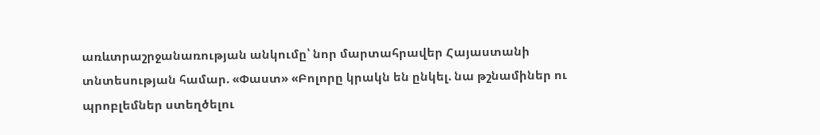առևտրաշրջանառության անկումը՝ նոր մարտահրավեր Հայաստանի տնտեսության համար. «Փաստ» «Բոլորը կրակն են ընկել. նա թշնամիներ ու պրոբլեմներ ստեղծելու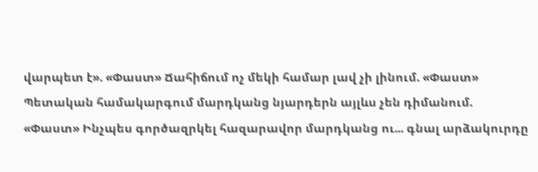վարպետ է». «Փաստ» Ճահիճում ոչ մեկի համար լավ չի լինում. «Փաստ» Պետական համակարգում մարդկանց նյարդերն այլևս չեն դիմանում. «Փաստ» Ինչպես գործազրկել հազարավոր մարդկանց ու... գնալ արձակուրդը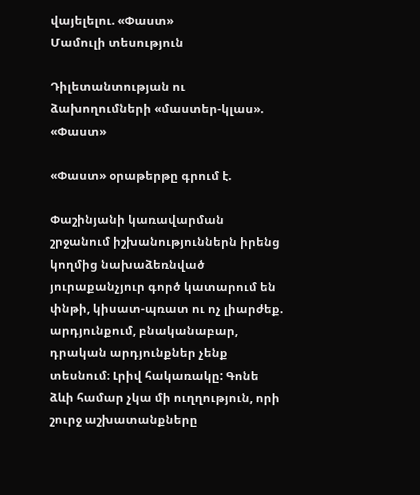վայելելու. «Փաստ»
Մամուլի տեսություն

Դիլետանտության ու ձախողումների «մաստեր-կլաս». «Փաստ»

«Փաստ» օրաթերթը գրում է.

Փաշինյանի կառավարման շրջանում իշխանություններն իրենց կողմից նախաձեռնված յուրաքանչյուր գործ կատարում են փնթի, կիսատ-պռատ ու ոչ լիարժեք. արդյունքում, բնականաբար, դրական արդյունքներ չենք տեսնում։ Լրիվ հակառակը: Գոնե ձևի համար չկա մի ուղղություն, որի շուրջ աշխատանքները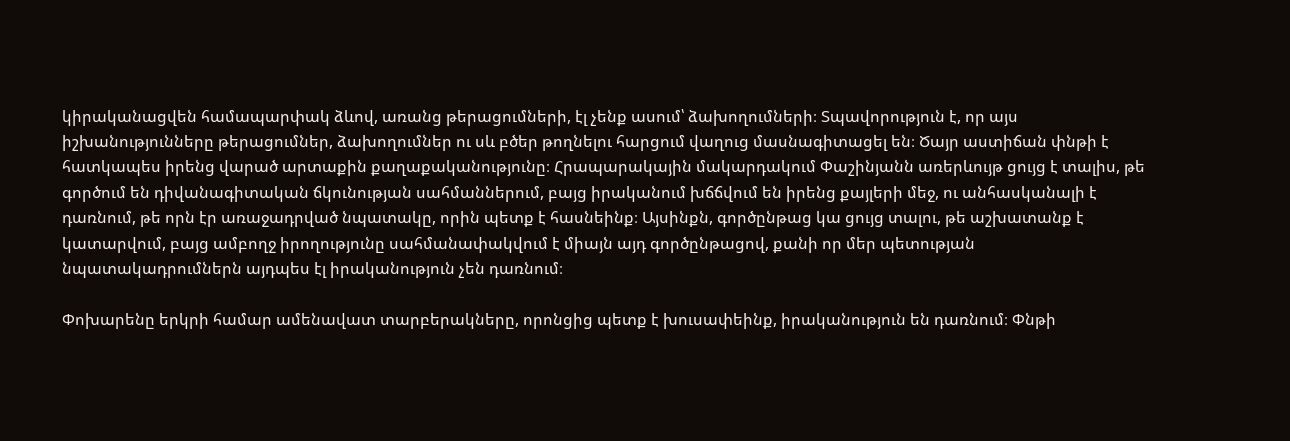կիրականացվեն համապարփակ ձևով, առանց թերացումների, էլ չենք ասում՝ ձախողումների։ Տպավորություն է, որ այս իշխանությունները թերացումներ, ձախողումներ ու սև բծեր թողնելու հարցում վաղուց մասնագիտացել են։ Ծայր աստիճան փնթի է հատկապես իրենց վարած արտաքին քաղաքականությունը։ Հրապարակային մակարդակում Փաշինյանն առերևույթ ցույց է տալիս, թե գործում են դիվանագիտական ճկունության սահմաններում, բայց իրականում խճճվում են իրենց քայլերի մեջ, ու անհասկանալի է դառնում, թե որն էր առաջադրված նպատակը, որին պետք է հասնեինք։ Այսինքն, գործընթաց կա ցույց տալու, թե աշխատանք է կատարվում, բայց ամբողջ իրողությունը սահմանափակվում է միայն այդ գործընթացով, քանի որ մեր պետության նպատակադրումներն այդպես էլ իրականություն չեն դառնում։

Փոխարենը երկրի համար ամենավատ տարբերակները, որոնցից պետք է խուսափեինք, իրականություն են դառնում։ Փնթի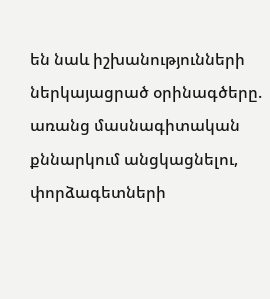են նաև իշխանությունների ներկայացրած օրինագծերը. առանց մասնագիտական քննարկում անցկացնելու, փորձագետների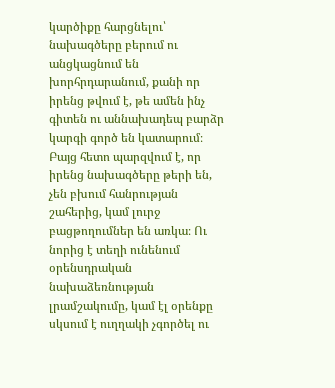կարծիքը հարցնելու՝ նախագծերը բերում ու անցկացնում են խորհրդարանում, քանի որ իրենց թվում է, թե ամեն ինչ գիտեն ու աննախադեպ բարձր կարգի գործ են կատարում։ Բայց հետո պարզվում է, որ իրենց նախագծերը թերի են, չեն բխում հանրության շահերից, կամ լուրջ բացթողումներ են առկա։ Ու նորից է տեղի ունենում օրենսդրական նախաձեռնության լրամշակումը, կամ էլ օրենքը սկսում է ուղղակի չգործել ու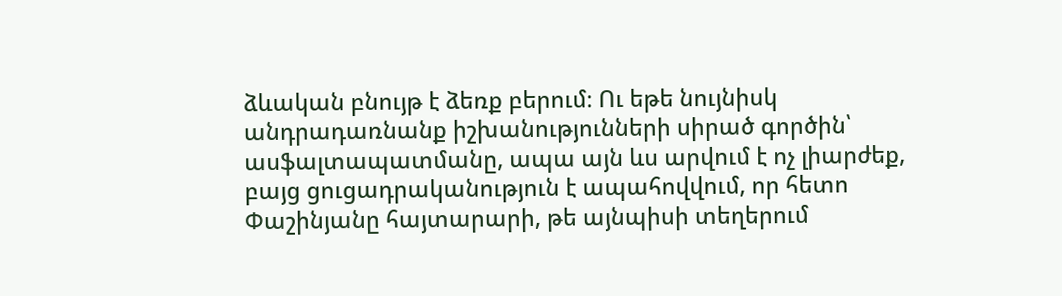ձևական բնույթ է ձեռք բերում։ Ու եթե նույնիսկ անդրադառնանք իշխանությունների սիրած գործին՝ ասֆալտապատմանը, ապա այն ևս արվում է ոչ լիարժեք, բայց ցուցադրականություն է ապահովվում, որ հետո Փաշինյանը հայտարարի, թե այնպիսի տեղերում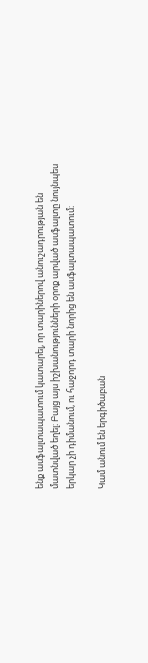ենք ասֆալտապատում կատարել, որ տարիներով անուշադրության են մատնված եղել։ Բայց այս իշխանությունների օրոք արված ասֆալտը նույնպես երկար չի դիմանում, ու հաջորդ տարի նորից են ասֆալտապատում։

Կամ անում են երգիծաբան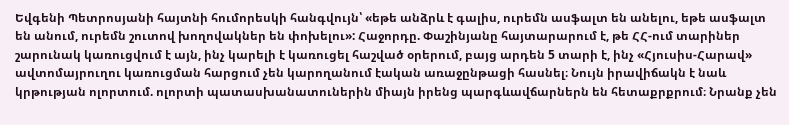Եվգենի Պետրոսյանի հայտնի հումորեսկի հանգվույն՝ «եթե անձրև է գալիս, ուրեմն ասֆալտ են անելու, եթե ասֆալտ են անում, ուրեմն շուտով խողովակներ են փոխելու»: Հաջորդը. Փաշինյանը հայտարարում է, թե ՀՀ-ում տարիներ շարունակ կառուցվում է այն, ինչ կարելի է կառուցել հաշված օրերում, բայց արդեն 5 տարի է, ինչ «Հյուսիս-Հարավ» ավտոմայրուղու կառուցման հարցում չեն կարողանում էական առաջընթացի հասնել։ Նույն իրավիճակն է նաև կրթության ոլորտում. ոլորտի պատասխանատուներին միայն իրենց պարգևավճարներն են հետաքրքրում։ Նրանք չեն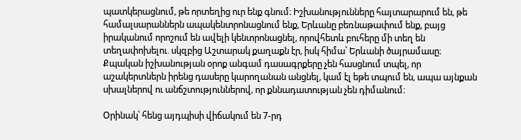պատկերացնում, թե որտեղից ուր ենք գնում։ Իշխանությունները հայտարարում են, թե համալսարաններն ապակենտրոնացնում ենք, Երևանը բեռնաթափում ենք, բայց իրականում որոշում են ավելի կենտրոնացնել, որովհետև բուհերը մի տեղ են տեղափոխելու. սկզբից Աշտարակ քաղաքն էր, իսկ հիմա՝ Երևանի ծայրամասը։ Քպական իշխանության օրոք անգամ դասագրքերը չեն հասցնում տպել, որ աշակերտներն իրենց դասերը կարողանան անցնել, կամ էլ եթե տպում են, ապա այնքան սխալներով ու անճշտություններով, որ քննադատության չեն դիմանում։

Օրինակ՝ հենց այդպիսի վիճակում են 7-րդ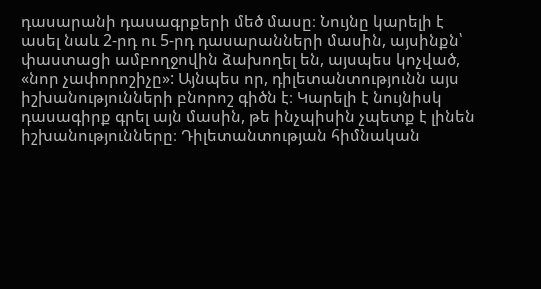դասարանի դասագրքերի մեծ մասը։ Նույնը կարելի է ասել նաև 2-րդ ու 5-րդ դասարանների մասին, այսինքն՝ փաստացի ամբողջովին ձախողել են, այսպես կոչված, «նոր չափորոշիչը»: Այնպես որ, դիլետանտությունն այս իշխանությունների բնորոշ գիծն է։ Կարելի է նույնիսկ դասագիրք գրել այն մասին, թե ինչպիսին չպետք է լինեն իշխանությունները։ Դիլետանտության հիմնական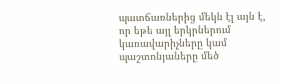պատճառներից մեկն էլ այն է, որ եթե այլ երկրներում կառավարիչները կամ պաշտոնյաները մեծ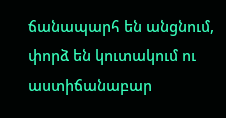ճանապարհ են անցնում, փորձ են կուտակում ու աստիճանաբար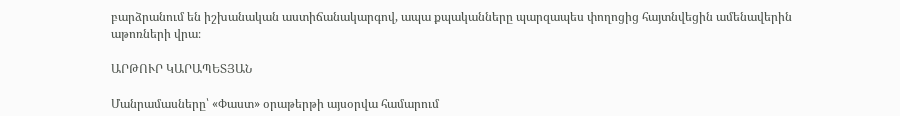բարձրանում են իշխանական աստիճանակարգով, ապա քպականները պարզապես փողոցից հայտնվեցին ամենավերին աթոռների վրա։

ԱՐԹՈՒՐ ԿԱՐԱՊԵՏՅԱՆ

Մանրամասները՝ «Փաստ» օրաթերթի այսօրվա համարում